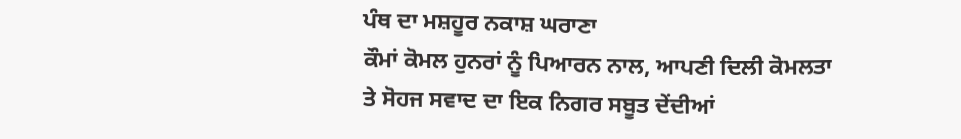ਪੰਥ ਦਾ ਮਸ਼ਹੂਰ ਨਕਾਸ਼ ਘਰਾਣਾ
ਕੌਮਾਂ ਕੋਮਲ ਹੁਨਰਾਂ ਨੂੰ ਪਿਆਰਨ ਨਾਲ, ਆਪਣੀ ਦਿਲੀ ਕੋਮਲਤਾ ਤੇ ਸੋਹਜ ਸਵਾਦ ਦਾ ਇਕ ਨਿਗਰ ਸਬੂਤ ਦੇਂਦੀਆਂ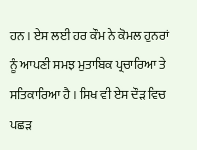ਹਨ । ਏਸ ਲਈ ਹਰ ਕੌਮ ਨੇ ਕੋਮਲ ਹੁਨਰਾਂ ਨੂੰ ਆਪਣੀ ਸਮਝ ਮੁਤਾਬਿਕ ਪ੍ਰਚਾਰਿਆ ਤੇ ਸਤਿਕਾਰਿਆ ਹੈ । ਸਿਖ ਵੀ ਏਸ ਦੌੜ ਵਿਚ ਪਛੜ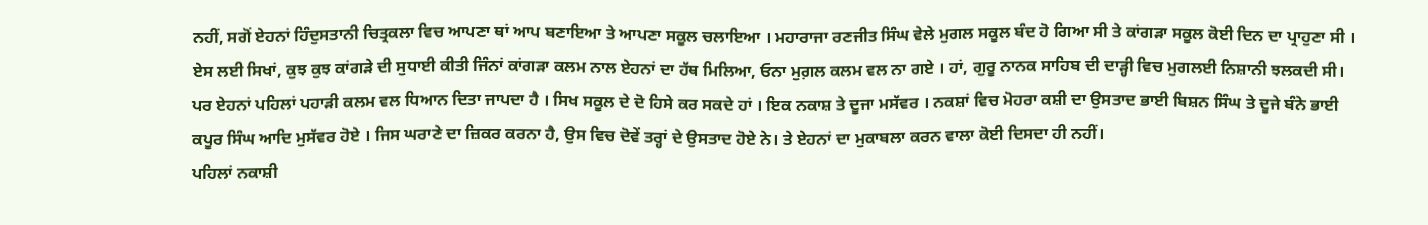ਨਹੀਂ, ਸਗੋਂ ਏਹਨਾਂ ਹਿੰਦੁਸਤਾਨੀ ਚਿਤ੍ਰਕਲਾ ਵਿਚ ਆਪਣਾ ਥਾਂ ਆਪ ਬਣਾਇਆ ਤੇ ਆਪਣਾ ਸਕੂਲ ਚਲਾਇਆ । ਮਹਾਰਾਜਾ ਰਣਜੀਤ ਸਿੰਘ ਵੇਲੇ ਮੁਗਲ ਸਕੂਲ ਬੰਦ ਹੋ ਗਿਆ ਸੀ ਤੇ ਕਾਂਗੜਾ ਸਕੂਲ ਕੋਈ ਦਿਨ ਦਾ ਪ੍ਰਾਹੁਣਾ ਸੀ । ਏਸ ਲਈ ਸਿਖਾਂ, ਕੁਝ ਕੁਝ ਕਾਂਗੜੇ ਦੀ ਸੁਧਾਈ ਕੀਤੀ ਜਿੰਨਾਂ ਕਾਂਗੜਾ ਕਲਮ ਨਾਲ ਏਹਨਾਂ ਦਾ ਹੱਥ ਮਿਲਿਆ, ਓਨਾ ਮੁਗ਼ਲ ਕਲਮ ਵਲ ਨਾ ਗਏ । ਹਾਂ, ਗੁਰੂ ਨਾਨਕ ਸਾਹਿਬ ਦੀ ਦਾੜ੍ਹੀ ਵਿਚ ਮੁਗਲਈ ਨਿਸ਼ਾਨੀ ਝਲਕਦੀ ਸੀ। ਪਰ ਏਹਨਾਂ ਪਹਿਲਾਂ ਪਹਾੜੀ ਕਲਮ ਵਲ ਧਿਆਨ ਦਿਤਾ ਜਾਪਦਾ ਹੈ । ਸਿਖ ਸਕੂਲ ਦੇ ਦੋ ਹਿਸੇ ਕਰ ਸਕਦੇ ਹਾਂ । ਇਕ ਨਕਾਸ਼ ਤੇ ਦੂਜਾ ਮਸੱਵਰ । ਨਕਸ਼ਾਂ ਵਿਚ ਮੋਹਰਾ ਕਸ਼ੀ ਦਾ ਉਸਤਾਦ ਭਾਈ ਬਿਸ਼ਨ ਸਿੰਘ ਤੇ ਦੂਜੇ ਬੰਨੇ ਭਾਈ ਕਪੂਰ ਸਿੰਘ ਆਦਿ ਮੁਸੱਵਰ ਹੋਏ । ਜਿਸ ਘਰਾਣੇ ਦਾ ਜ਼ਿਕਰ ਕਰਨਾ ਹੈ, ਉਸ ਵਿਚ ਦੋਵੇਂ ਤਰ੍ਹਾਂ ਦੇ ਉਸਤਾਦ ਹੋਏ ਨੇ। ਤੇ ਏਹਨਾਂ ਦਾ ਮੁਕਾਬਲਾ ਕਰਨ ਵਾਲਾ ਕੋਈ ਦਿਸਦਾ ਹੀ ਨਹੀਂ।
ਪਹਿਲਾਂ ਨਕਾਸ਼ੀ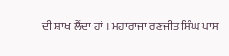ਦੀ ਸ਼ਾਖ ਲੈਂਦਾ ਹਾਂ । ਮਹਾਰਾਜਾ ਰਣਜੀਤ ਸਿੰਘ ਪਾਸ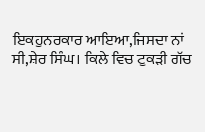ਇਕਹੁਨਰਕਾਰ ਆਇਆ,ਜਿਸਦਾ ਨਾਂ ਸੀ,ਸ਼ੇਰ ਸਿੰਘ। ਕਿਲੇ ਵਿਚ ਟੁਕੜੀ ਗੱਚ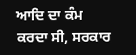ਆਦਿ ਦਾ ਕੰਮ ਕਰਦਾ ਸੀ, ਸਰਕਾਰ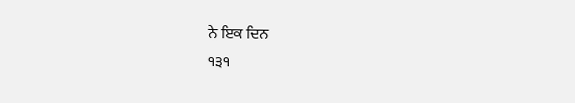ਨੇ ਇਕ ਦਿਨ
੧੩੧